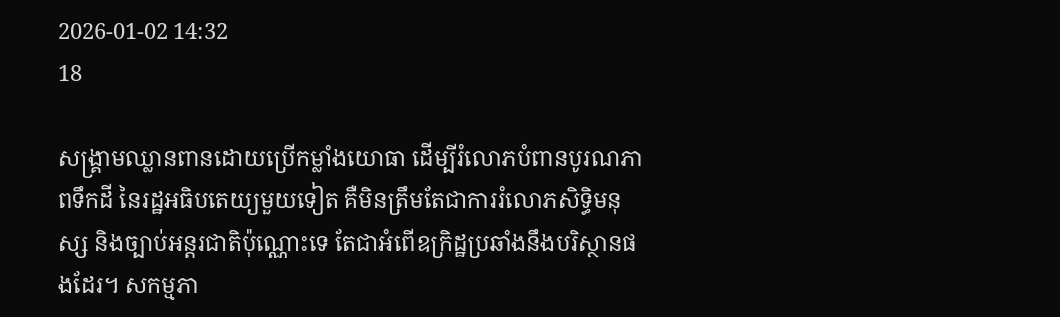2026-01-02 14:32
18

សង្គ្រាមឈ្លានពានដោយប្រើកម្លាំងយោធា ដើម្បីរំលោភបំពានបូរណភាពទឹកដី នៃរដ្ឋអធិបតេយ្យមួយទៀត គឺមិនត្រឹមតែជាការរំលោភសិទ្ធិមនុស្ស និងច្បាប់អន្តរជាតិប៉ុណ្ណោះទេ តែជាអំពើឧក្រិដ្ឋប្រឆាំងនឹងបរិស្ថានផងដែរ។ សកម្មភា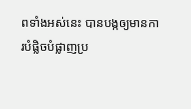ពទាំងអស់នេះ បានបង្កឲ្យមានការបំផ្លិចបំផ្លាញប្រ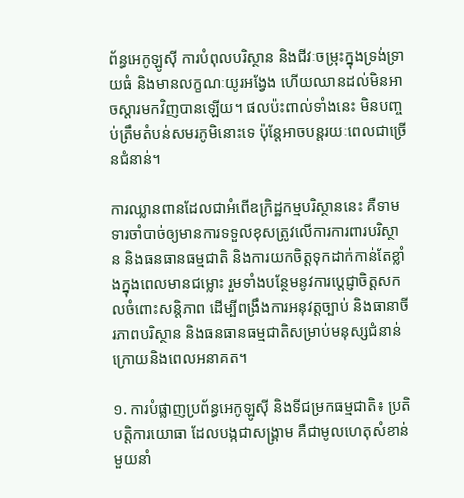ព័ន្ធអេកូឡូស៊ី ការបំពុលបរិស្ថាន និងជីវៈចម្រុះក្នុងទ្រង់ទ្រាយធំ និងមានលក្ខណៈយូរអង្វែង ហើយឈានដល់មិនអាចស្តារមកវិញបានឡើយ។ ផលប៉ះពាល់ទាំងនេះ មិនបញ្ចប់ត្រឹមតំបន់សមរភូមិនោះទេ ប៉ុន្តែអាចបន្តរយៈពេលជាច្រើនជំនាន់។

ការឈ្លានពានដែលជាអំពើឧក្រិដ្ឋកម្មបរិស្ថាននេះ គឺទាមទារចាំបាច់ឲ្យមានការទទួលខុសត្រូវលើការការពារបរិស្ថាន និងធនធានធម្មជាតិ និងការយកចិត្តទុកដាក់កាន់តែខ្លាំងក្នុងពេលមានជម្លោះ រួមទាំងបន្ថែមនូវការប្តេជ្ញាចិត្តសកលចំពោះសន្តិភាព ដើម្បីពង្រឹងការអនុវត្តច្បាប់ និងធានាចីរភាពបរិស្ថាន និងធនធានធម្មជាតិសម្រាប់មនុស្សជំនាន់ក្រោយនិងពេលអនាគត។

១. ការបំផ្លាញប្រព័ន្ធអេកូឡូស៊ី និងទីជម្រកធម្មជាតិ៖ ប្រតិបត្តិការយោធា ដែលបង្កជាសង្គ្រាម គឺជាមូលហេតុសំខាន់មួយនាំ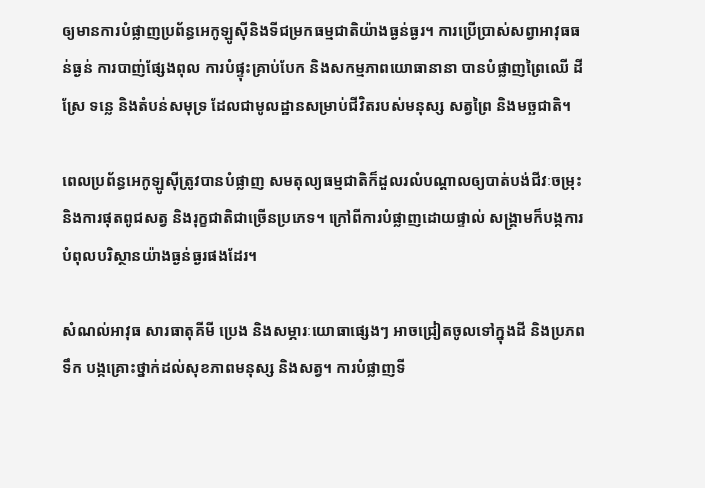ឲ្យមានការបំផ្លាញប្រព័ន្ធអេកូឡូស៊ីនិងទីជម្រកធម្មជាតិយ៉ាងធ្ងន់ធ្ងរ។ ការប្រើប្រាស់សព្វាអាវុធធន់ធ្ងន់ ការបាញ់ផ្សែងពុល ការបំផ្ទុះគ្រាប់បែក និងសកម្មភាពយោធានានា បានបំផ្លាញព្រៃឈើ ដីស្រែ ទន្លេ និងតំបន់សមុទ្រ ដែលជាមូលដ្ឋានសម្រាប់ជីវិតរបស់មនុស្ស សត្វព្រៃ និងមច្ឆជាតិ។

ពេលប្រព័ន្ធអេកូឡូស៊ីត្រូវបានបំផ្លាញ សមតុល្យធម្មជាតិក៏ដួលរលំបណ្ដាលឲ្យបាត់បង់ជីវៈចម្រុះ និងការផុតពូជសត្វ និងរុក្ខជាតិជាច្រើនប្រភេទ។ ក្រៅពីការបំផ្លាញដោយផ្ទាល់ សង្គ្រាមក៏បង្កការបំពុលបរិស្ថានយ៉ាងធ្ងន់ធ្ងរផងដែរ។

សំណល់អាវុធ សារធាតុគីមី ប្រេង និងសម្ភារៈយោធាផ្សេងៗ អាចជ្រៀតចូលទៅក្នុងដី និងប្រភពទឹក បង្កគ្រោះថ្នាក់ដល់សុខភាពមនុស្ស និងសត្វ។ ការបំផ្លាញទី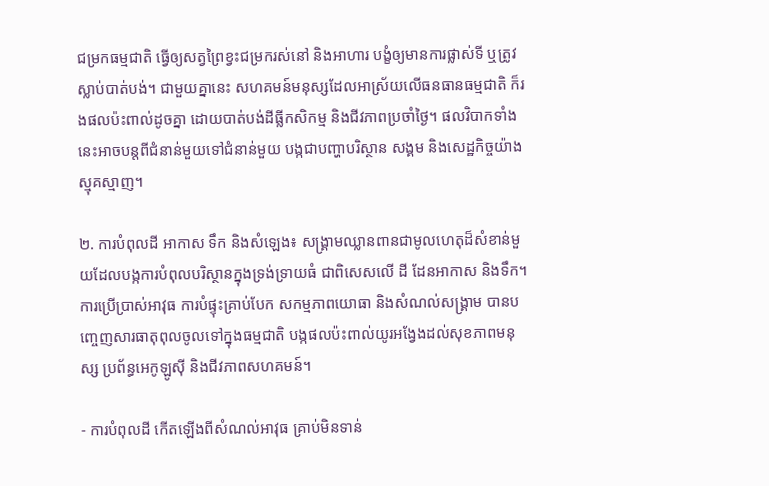ជម្រកធម្មជាតិ ធ្វើឲ្យសត្វព្រៃខ្វះជម្រករស់នៅ និងអាហារ បង្ខំឲ្យមានការផ្លាស់ទី ឬត្រូវស្លាប់បាត់បង់។ ជាមួយគ្នានេះ សហគមន៍មនុស្សដែលអាស្រ័យលើធនធានធម្មជាតិ ក៏រងផលប៉ះពាល់ដូចគ្នា ដោយបាត់បង់ដីធ្លីកសិកម្ម និងជីវភាពប្រចាំថ្ងៃ។ ផលវិបាកទាំងនេះអាចបន្តពីជំនាន់មួយទៅជំនាន់មួយ បង្កជាបញ្ហាបរិស្ថាន សង្គម និងសេដ្ឋកិច្ចយ៉ាងស្មុគស្មាញ។

២. ការបំពុលដី អាកាស ទឹក និងសំឡេង៖ សង្គ្រាមឈ្លានពានជាមូលហេតុដ៏សំខាន់មួយដែលបង្កការបំពុលបរិស្ថានក្នុងទ្រង់ទ្រាយធំ ជាពិសេសលើ ដី ដែនអាកាស និងទឹក។ ការប្រើប្រាស់អាវុធ ការបំផ្ទុះគ្រាប់បែក សកម្មភាពយោធា និងសំណល់សង្គ្រាម បានបញ្ចេញសារធាតុពុលចូលទៅក្នុងធម្មជាតិ បង្កផលប៉ះពាល់យូរអង្វែងដល់សុខភាពមនុស្ស ប្រព័ន្ធអេកូឡូស៊ី និងជីវភាពសហគមន៍។

- ការបំពុលដី កើតឡើងពីសំណល់អាវុធ គ្រាប់មិនទាន់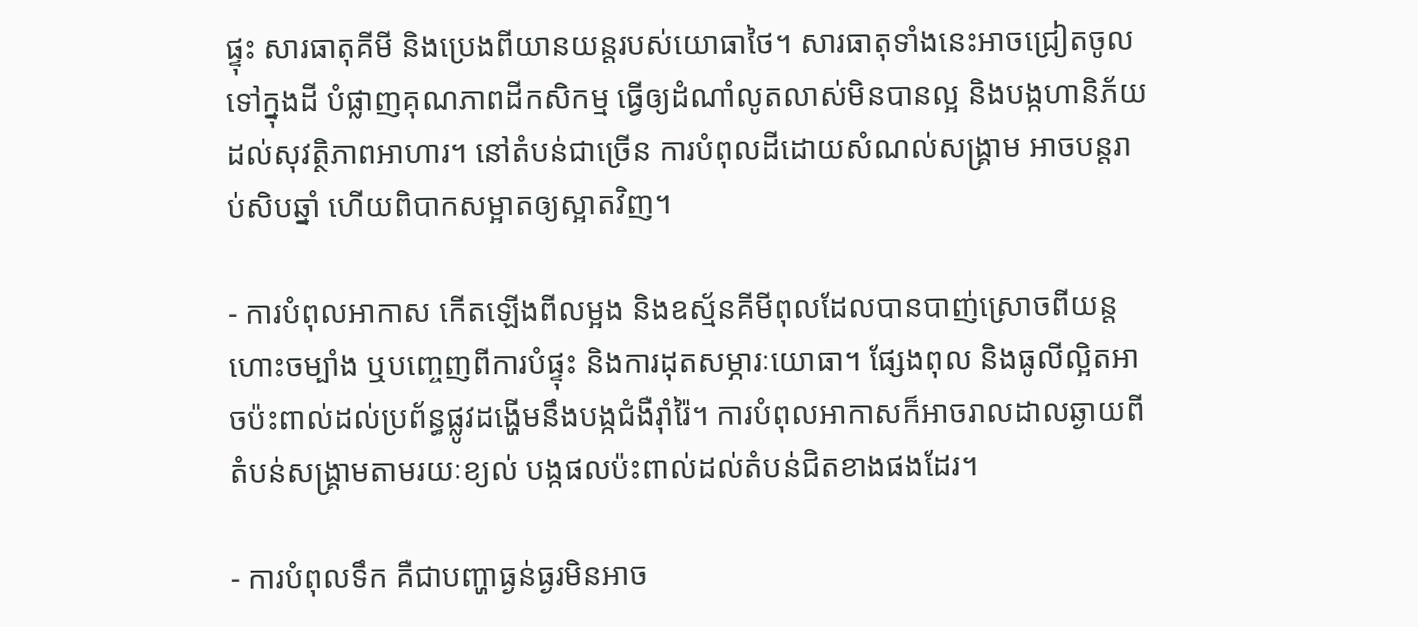ផ្ទុះ សារធាតុគីមី និងប្រេងពីយានយន្តរបស់យោធាថៃ។ សារធាតុទាំងនេះអាចជ្រៀតចូលទៅក្នុងដី បំផ្លាញគុណភាពដីកសិកម្ម ធ្វើឲ្យដំណាំលូតលាស់មិនបានល្អ និងបង្កហានិភ័យដល់សុវត្ថិភាពអាហារ។ នៅតំបន់ជាច្រើន ការបំពុលដីដោយសំណល់សង្គ្រាម អាចបន្តរាប់សិបឆ្នាំ ហើយពិបាកសម្អាតឲ្យស្អាតវិញ។

- ការបំពុលអាកាស កើតឡើងពីលម្អង និងឧស្ម័នគីមីពុលដែលបានបាញ់ស្រោចពីយន្តហោះចម្បាំង ឬបញ្ចេញពីការបំផ្ទុះ និងការដុតសម្ភារៈយោធា។ ផ្សែងពុល និងធូលីល្អិតអាចប៉ះពាល់ដល់ប្រព័ន្ធផ្លូវដង្ហើមនឹងបង្កជំងឺរ៉ាំរ៉ៃ។ ការបំពុលអាកាសក៏អាចរាលដាលឆ្ងាយពីតំបន់សង្គ្រាមតាមរយៈខ្យល់ បង្កផលប៉ះពាល់ដល់តំបន់ជិតខាងផងដែរ។

- ការបំពុលទឹក គឺជាបញ្ហាធ្ងន់ធ្ងរមិនអាច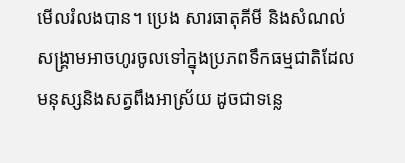មើលរំលងបាន។ ប្រេង សារធាតុគីមី និងសំណល់  សង្គ្រាមអាចហូរចូលទៅក្នុងប្រភពទឹកធម្មជាតិដែលមនុស្សនិងសត្វពឹងអាស្រ័យ ដូចជាទន្លេ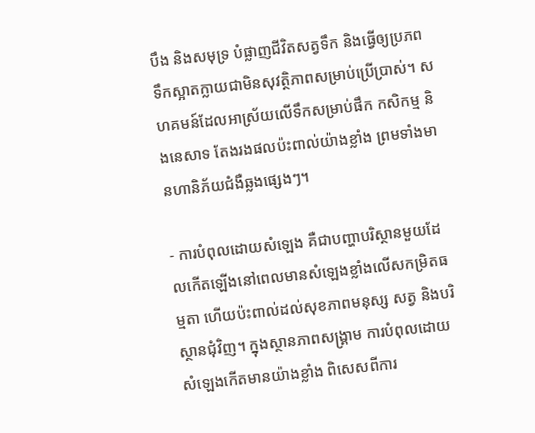បឹង និងសមុទ្រ បំផ្លាញជីវិតសត្វទឹក និងធ្វើឲ្យប្រភពទឹកស្អាតក្លាយជាមិនសុវត្ថិភាពសម្រាប់ប្រើប្រាស់។ សហគមន៍ដែលអាស្រ័យលើទឹកសម្រាប់ផឹក កសិកម្ម និងនេសាទ តែងរងផលប៉ះពាល់យ៉ាងខ្លាំង ព្រមទាំងមានហានិភ័យជំងឺឆ្លងផ្សេងៗ។

- ការបំពុលដោយសំឡេង គឺជាបញ្ហាបរិស្ថានមួយដែលកើតឡើងនៅពេលមានសំឡេងខ្លាំងលើសកម្រិតធម្មតា ហើយប៉ះពាល់ដល់សុខភាពមនុស្ស សត្វ និងបរិស្ថានជុំវិញ។ ក្នុងស្ថានភាពសង្គ្រាម ការបំពុលដោយសំឡេងកើតមានយ៉ាងខ្លាំង ពិសេសពីការ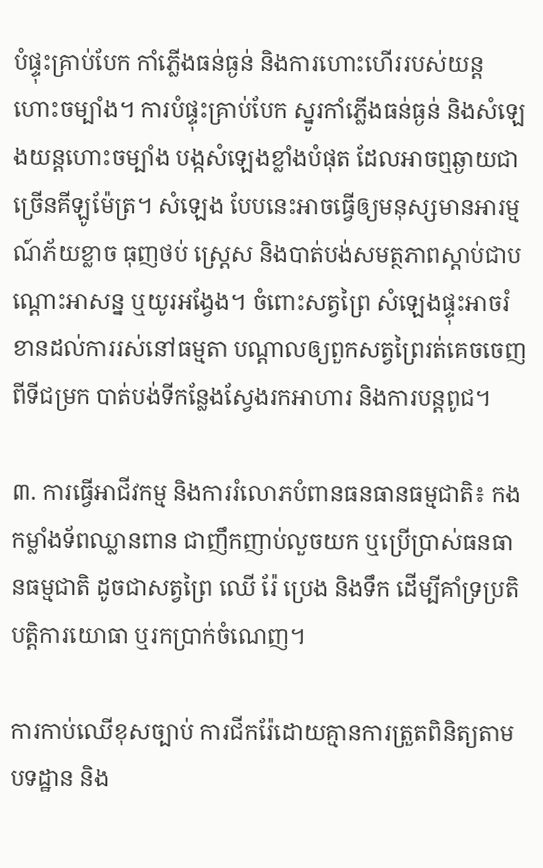បំផ្ទុះគ្រាប់បែក កាំភ្លើងធន់ធ្ងន់ និងការហោះហើររបស់យន្តហោះចម្បាំង។ ការបំផ្ទុះគ្រាប់បែក ស្នូរកាំភ្លើងធន់ធ្ងន់ និងសំឡេងយន្តហោះចម្បាំង បង្កសំឡេងខ្លាំងបំផុត ដែលអាចឮឆ្ងាយជាច្រើនគីឡូម៉ែត្រ។ សំឡេង បែបនេះអាចធ្វើឲ្យមនុស្សមានអារម្មណ៍ភ័យខ្លាច ធុញថប់ ស្ត្រេស និងបាត់បង់សមត្ថភាពស្តាប់ជាបណ្ដោះអាសន្ន ឬយូរអង្វែង។ ចំពោះសត្វព្រៃ សំឡេងផ្ទុះអាចរំខានដល់ការរស់នៅធម្មតា បណ្តាលឲ្យពួកសត្វព្រៃរត់គេចចេញពីទីជម្រក បាត់បង់ទីកន្លែងស្វែងរកអាហារ និងការបន្តពូជ។

៣. ការធ្វើអាជីវកម្ម និងការរំលោភបំពានធនធានធម្មជាតិ៖ កងកម្លាំងទ័ពឈ្លានពាន ជាញឹកញាប់លួចយក ឬប្រើប្រាស់ធនធានធម្មជាតិ ដូចជាសត្វព្រៃ ឈើ រ៉ែ ប្រេង និងទឹក ដើម្បីគាំទ្រប្រតិបត្តិការយោធា ឬរកប្រាក់ចំណេញ។

ការកាប់ឈើខុសច្បាប់ ការជីករ៉ែដោយគ្មានការត្រួតពិនិត្យតាមបទដ្ឋាន និង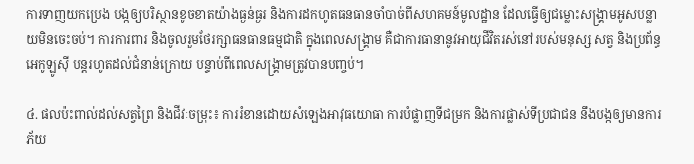ការទាញយកប្រេង បង្កឲ្យបរិស្ថានខូចខាតយ៉ាងធ្ងន់ធ្ងរ និងការដកហូតធនធានចាំបាច់ពីសហគមន៍មូលដ្ឋាន ដែលធ្វើឲ្យជម្លោះសង្គ្រាមអូសបន្លាយមិនចេះចប់។ ការការពារ និងចូលរួមថែរក្សាធនធានធម្មជាតិ ក្នុងពេលសង្គ្រាម គឺជាការធានានូវអាយុជីវិតរស់នៅរបស់មនុស្ស សត្វ និងប្រព័ន្ធអេកូឡូស៊ី បន្តរហូតដល់ជំនាន់ក្រោយ បន្ទាប់ពីពេលសង្គ្រាមត្រូវបានបញ្ចប់។

៤. ផលប៉ះពាល់ដល់សត្វព្រៃ និងជីវៈចម្រុះ៖ ការរំខានដោយសំឡេងអាវុធយោធា ការបំផ្លាញទីជម្រក និងការផ្លាស់ទីប្រជាជន នឹងបង្កឲ្យមានការភ័យ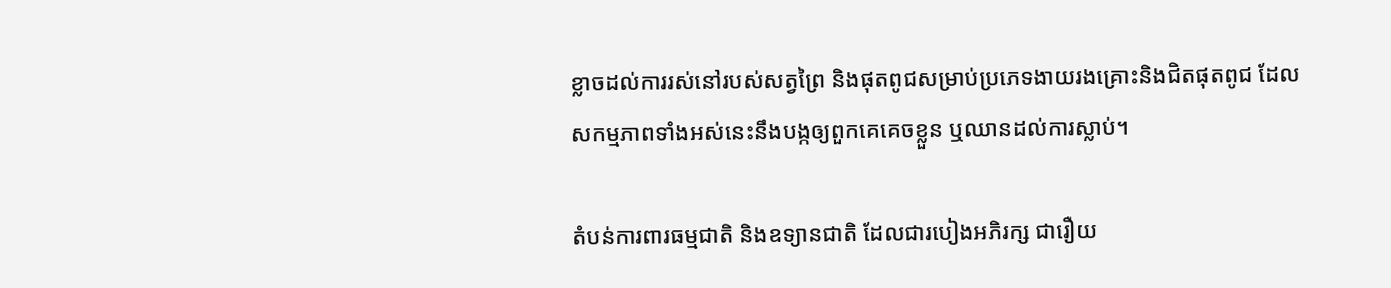ខ្លាចដល់ការរស់នៅរបស់សត្វព្រៃ និងផុតពូជសម្រាប់ប្រភេទងាយរងគ្រោះនិងជិតផុតពូជ ដែលសកម្មភាពទាំងអស់នេះនឹងបង្កឲ្យពួកគេគេចខ្លួន ឬឈានដល់ការស្លាប់។

តំបន់ការពារធម្មជាតិ និងឧទ្យានជាតិ ដែលជារបៀងអភិរក្ស ជារឿយ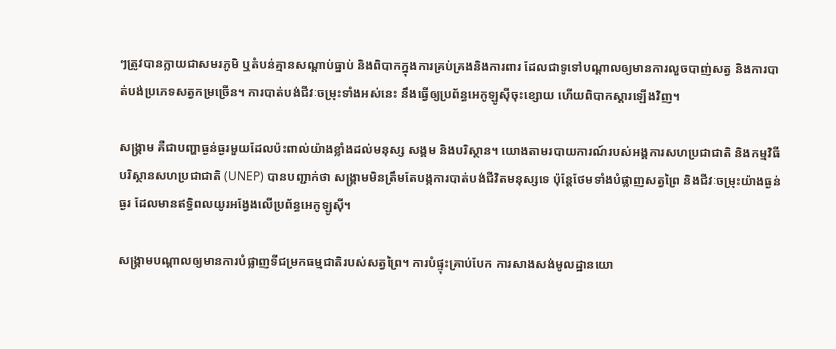ៗត្រូវបានក្លាយជាសមរភូមិ ឬតំបន់គ្មានសណ្តាប់ធ្នាប់ និងពិបាកក្នុងការគ្រប់គ្រងនិងការពារ ដែលជាទូទៅបណ្តាលឲ្យមានការលួចបាញ់សត្វ និងការបាត់បង់ប្រភេទសត្វកម្រច្រើន។ ការបាត់បង់ជីវៈចម្រុះទាំងអស់នេះ នឹងធ្វើឲ្យប្រព័ន្ធអេកូឡូស៊ីចុះខ្សោយ ហើយពិបាកស្តារឡើងវិញ។

សង្គ្រាម គឺជាបញ្ហាធ្ងន់ធ្ងរមួយដែលប៉ះពាល់យ៉ាងខ្លាំងដល់មនុស្ស សង្គម និងបរិស្ថាន។ យោងតាមរបាយការណ៍របស់អង្គការសហប្រជាជាតិ និងកម្មវិធីបរិស្ថានសហប្រជាជាតិ (UNEP) បានបញ្ជាក់ថា សង្គ្រាមមិនត្រឹមតែបង្កការបាត់បង់ជីវិតមនុស្សទេ ប៉ុន្តែថែមទាំងបំផ្លាញសត្វព្រៃ និងជីវៈចម្រុះយ៉ាងធ្ងន់ធ្ងរ ដែលមានឥទ្ធិពលយូរអង្វែងលើប្រព័ន្ធអេកូឡូស៊ី។

សង្គ្រាមបណ្តាលឲ្យមានការបំផ្លាញទីជម្រកធម្មជាតិរបស់សត្វព្រៃ។ ការបំផ្ទុះគ្រាប់បែក ការសាងសង់មូលដ្ឋានយោ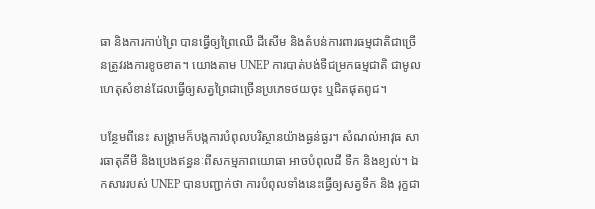ធា និងការកាប់ព្រៃ បានធ្វើឲ្យព្រៃឈើ ដីសើម និងតំបន់ការពារធម្មជាតិជាច្រើនត្រូវរងការខូចខាត។ យោងតាម UNEP ការបាត់បង់ទីជម្រកធម្មជាតិ ជាមូលហេតុសំខាន់ដែលធ្វើឲ្យសត្វព្រៃជាច្រើនប្រភេទថយចុះ ឬជិតផុតពូជ។

បន្ថែមពីនេះ សង្គ្រាមក៏បង្កការបំពុលបរិស្ថានយ៉ាងធ្ងន់ធ្ងរ។ សំណល់អាវុធ សារធាតុគីមី និងប្រេងឥន្ធនៈពីសកម្មភាពយោធា អាចបំពុលដី ទឹក និងខ្យល់។ ឯកសាររបស់ UNEP បានបញ្ជាក់ថា ការបំពុលទាំងនេះធ្វើឲ្យសត្វទឹក និង រុក្ខជា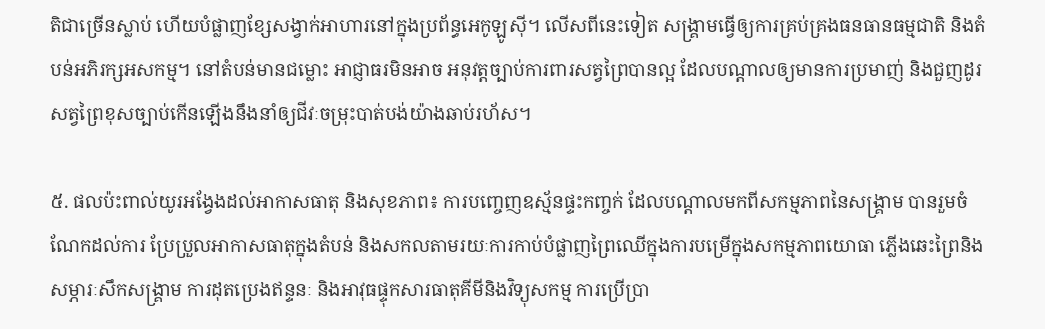តិជាច្រើនស្លាប់ ហើយបំផ្លាញខ្សែសង្វាក់អាហារនៅក្នុងប្រព័ន្ធអេកូឡូស៊ី។ លើសពីនេះទៀត សង្គ្រាមធ្វើឲ្យការគ្រប់គ្រងធនធានធម្មជាតិ និងតំបន់អភិរក្សអសកម្ម។ នៅតំបន់មានជម្លោះ អាជ្ញាធរមិនអាច អនុវត្តច្បាប់ការពារសត្វព្រៃបានល្អ ដែលបណ្ដាលឲ្យមានការប្រមាញ់ និងជួញដូរសត្វព្រៃខុសច្បាប់កើនឡើងនឹងនាំឲ្យជីវៈចម្រុះបាត់បង់យ៉ាងឆាប់រហ័ស។

៥. ផលប៉ះពាល់យូរអង្វែងដល់អាកាសធាតុ និងសុខភាព៖ ការបញ្ចេញឧស្ម័នផ្ទះកញ្ចក់ ដែលបណ្តាលមកពីសកម្មភាពនៃសង្គ្រាម បានរួមចំណែកដល់ការ ប្រែប្រួលអាកាសធាតុក្នុងតំបន់ និងសកលតាមរយៈការកាប់បំផ្លាញព្រៃឈើក្នុងការបម្រើក្នុងសកម្មភាពយោធា ភ្លើងឆេះព្រៃនិងសម្ភារៈសឹកសង្គ្រាម ការដុតប្រេងឥន្ទនៈ និងអាវុធផ្ទុកសារធាតុគីមីនិងវិទ្យុសកម្ម ការប្រើប្រា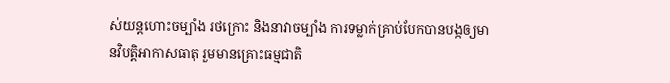ស់យន្តហោះចម្បាំង រថក្រោះ និងនាវាចម្បាំង ការទម្លាក់គ្រាប់បែកបានបង្កឲ្យមានវិបត្តិអាកាសធាតុ រួមមានគ្រោះធម្មជាតិ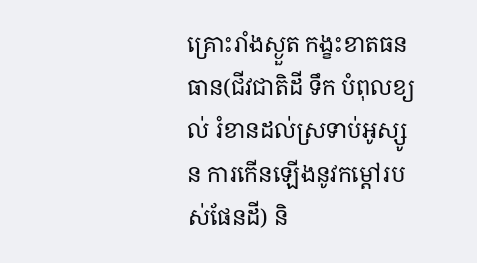គ្រោះរាំងស្ងួត កង្ខះខាតធនធាន(ជីវជាតិដី ទឹក បំពុលខ្យល់ រំខានដល់ស្រទាប់អូស្សូន ការកើនឡើងនូវកម្តៅរបស់ផែនដី) និ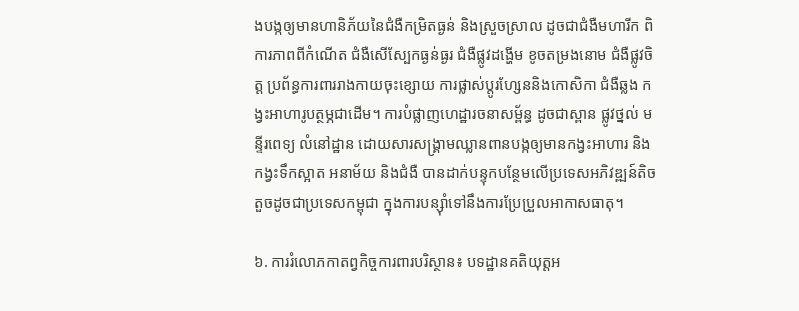ងបង្កឲ្យមានហានិភ័យនៃជំងឺកម្រិតធ្ងន់ និងស្រួចស្រាល ដូចជាជំងឺមហារីក ពិការភាពពីកំណើត ជំងឺសើស្បែកធ្ងន់ធ្ងរ ជំងឺផ្លូវដង្ហើម ខូចតម្រងនោម ជំងឺផ្លូវចិត្ត ប្រព័ន្ធការពាររាងកាយចុះខ្សោយ ការផ្លាស់ប្តូរហ្សែននិងកោសិកា ជំងឺឆ្លង កង្វះអាហារូបត្ថម្ភជាដើម។ ការបំផ្លាញហេដ្ឋារចនាសម្ព័ន្ធ ដូចជាស្ពាន ផ្លូវថ្នល់ មន្ទីរពេទ្យ លំនៅដ្ឋាន ដោយសារសង្គ្រាមឈ្លានពានបង្កឲ្យមានកង្វះអាហារ និងកង្វះទឹកស្អាត អនាម័យ និងជំងឺ បានដាក់បន្ទុកបន្ថែមលើប្រទេសអភិវឌ្ឍន៍តិចតួចដូចជាប្រទេសកម្ពុជា ក្នុងការបន្ស៊ាំទៅនឹងការប្រែប្រួលអាកាសធាតុ។

៦. ការរំលោភកាតព្វកិច្ចការពារបរិស្ថាន៖ បទដ្ឋានគតិយុត្តអ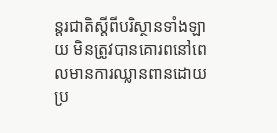ន្តរជាតិស្តីពីបរិស្ថានទាំងឡាយ មិនត្រូវបានគោរពនៅពេលមានការឈ្លានពានដោយប្រ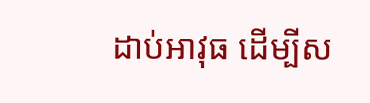ដាប់អាវុធ ដើម្បីស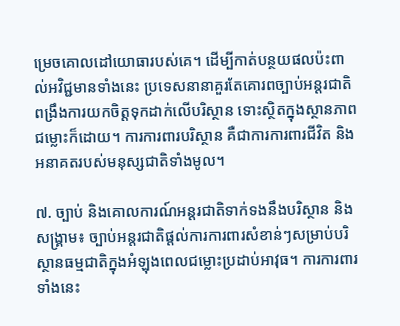ម្រេចគោលដៅយោធារបស់គេ។ ដើម្បីកាត់បន្ថយផលប៉ះពាល់អវិជ្ជមានទាំងនេះ ប្រទេសនានាគួរតែគោរពច្បាប់អន្តរជាតិ ពង្រឹងការយកចិត្តទុកដាក់លើបរិស្ថាន ទោះស្ថិតក្នុងស្ថានភាពជម្លោះក៏ដោយ។ ការការពារបរិស្ថាន គឺជាការការពារជីវិត និងអនាគតរបស់មនុស្សជាតិទាំងមូល។

៧. ច្បាប់ និងគោលការណ៍អន្តរជាតិទាក់ទងនឹងបរិស្ថាន និងសង្គ្រាម៖ ច្បាប់អន្តរជាតិផ្តល់ការការពារសំខាន់ៗសម្រាប់បរិស្ថានធម្មជាតិក្នុងអំឡុងពេលជម្លោះប្រដាប់អាវុធ។ ការការពារទាំងនេះ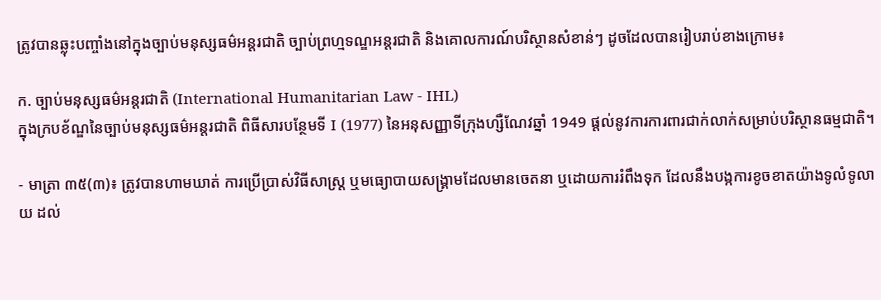ត្រូវបានឆ្លុះបញ្ចាំងនៅក្នុងច្បាប់មនុស្សធម៌អន្តរជាតិ ច្បាប់ព្រហ្មទណ្ឌអន្តរជាតិ និងគោលការណ៍បរិស្ថានសំខាន់ៗ ដូចដែលបានរៀបរាប់ខាងក្រោម៖

ក. ច្បាប់មនុស្សធម៌អន្តរជាតិ (International Humanitarian Law - IHL)
ក្នុងក្របខ័ណ្ឌនៃច្បាប់មនុស្សធម៌អន្តរជាតិ ពិធីសារបន្ថែមទី I (1977) នៃអនុសញ្ញាទីក្រុងហ្សឺណែវឆ្នាំ 1949 ផ្តល់នូវការការពារជាក់លាក់សម្រាប់បរិស្ថានធម្មជាតិ។

- មាត្រា ៣៥(៣)៖ ត្រូវបានហាមឃាត់ ការប្រើប្រាស់វិធីសាស្ត្រ ឬមធ្យោបាយសង្គ្រាមដែលមានចេតនា ឬដោយការរំពឹងទុក ដែលនឹងបង្កការខូចខាតយ៉ាងទូលំទូលាយ ដល់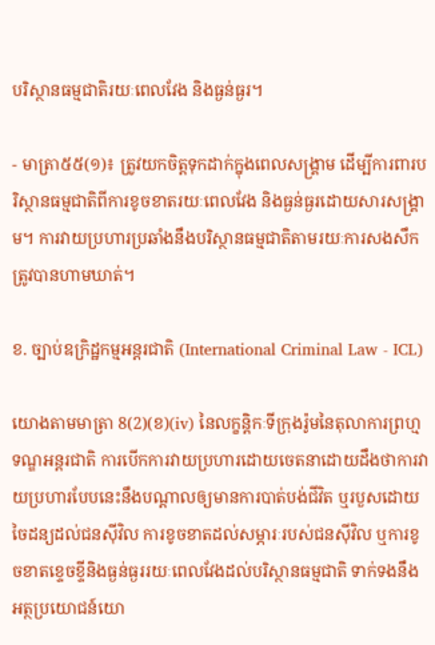បរិស្ថានធម្មជាតិរយៈពេលវែង និងធ្ងន់ធ្ងរ។

- មាត្រា៥៥(១)៖ ត្រូវយកចិត្តទុកដាក់ក្នុងពេលសង្គ្រាម ដើម្បីការពារបរិស្ថានធម្មជាតិពីការខូចខាតរយៈពេលវែង និងធ្ងន់ធ្ងរដោយសារសង្រ្គាម។ ការវាយប្រហារប្រឆាំងនឹងបរិស្ថានធម្មជាតិតាមរយៈការសងសឹកត្រូវបានហាមឃាត់។

ខ. ច្បាប់ឧក្រិដ្ឋកម្មអន្តរជាតិ (International Criminal Law - ICL)

យោងតាមមាត្រា 8(2)(ខ)(iv) នៃលក្ខន្តិកៈទីក្រុងរ៉ូមនៃតុលាការព្រហ្មទណ្ឌអន្តរជាតិ ការបើកការវាយប្រហារដោយចេតនាដោយដឹងថាការវាយប្រហារបែបនេះនឹងបណ្តាលឲ្យមានការបាត់បង់ជីវិត ឬរបួសដោយចៃដន្យដល់ជនស៊ីវិល ការខូចខាតដល់សម្ភារៈរបស់ជនស៊ីវិល ឬការខូចខាតខ្ទេចខ្ទីនិងធ្ងន់ធ្ងររយៈពេលវែងដល់បរិស្ថានធម្មជាតិ ទាក់ទងនឹងអត្ថប្រយោជន៍យោ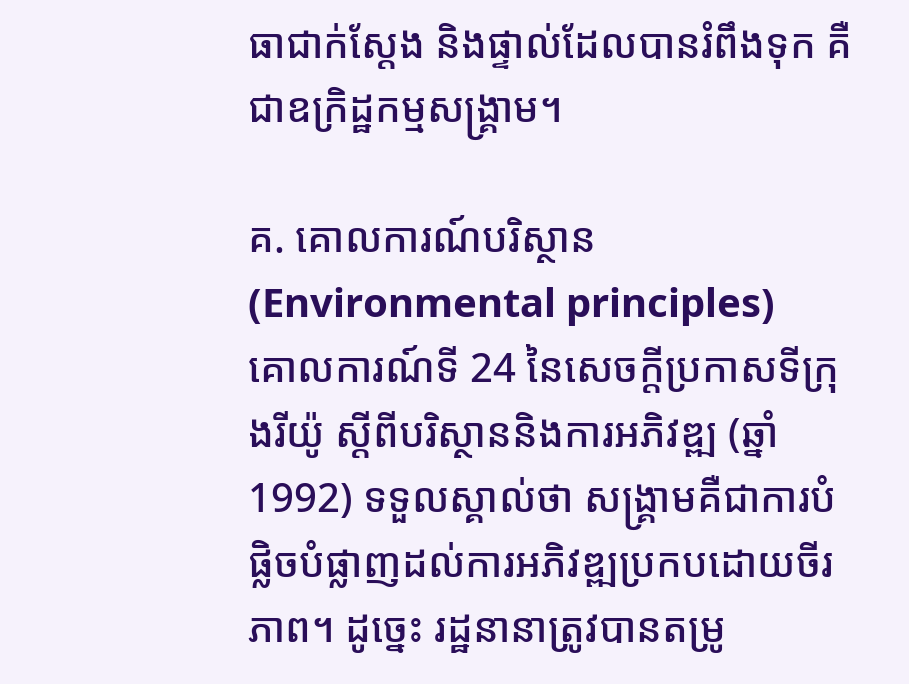ធាជាក់ស្តែង និងផ្ទាល់ដែលបានរំពឹងទុក គឺជាឧក្រិដ្ឋកម្មសង្គ្រាម។

គ. គោលការណ៍បរិស្ថាន (Environmental principles)
គោលការណ៍ទី 24 នៃសេចក្តីប្រកាសទីក្រុងរីយ៉ូ ស្តីពីបរិស្ថាននិងការអភិវឌ្ឍ (ឆ្នាំ 1992) ទទួលស្គាល់ថា សង្គ្រាមគឺជាការបំផ្លិចបំផ្លាញដល់ការអភិវឌ្ឍប្រកបដោយចីរភាព។ ដូច្នេះ រដ្ឋនានាត្រូវបានតម្រូ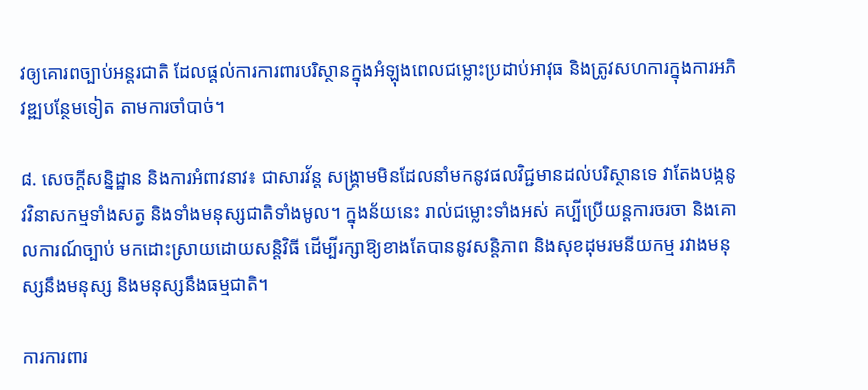វឲ្យគោរពច្បាប់អន្តរជាតិ ដែលផ្តល់ការការពារបរិស្ថានក្នុងអំឡុងពេលជម្លោះប្រដាប់អាវុធ និងត្រូវសហការក្នុងការអភិវឌ្ឍបន្ថែមទៀត តាមការចាំបាច់។

៨. សេចក្ដីសន្និដ្ឋាន និងការអំពាវនាវ៖ ជាសារវ័ន្ត សង្គ្រាមមិនដែលនាំមកនូវផលវិជ្ជមានដល់បរិស្ថានទេ វាតែងបង្កនូវវិនាសកម្មទាំងសត្វ និងទាំងមនុស្សជាតិទាំងមូល។ ក្នុងន័យនេះ រាល់ជម្លោះទាំងអស់ គប្បីប្រើយន្តការចរចា និងគោលការណ៍ច្បាប់ មកដោះស្រាយដោយសន្តិវិធី ដើម្បីរក្សាឱ្យខាងតែបាននូវសន្តិភាព និងសុខដុមរមនីយកម្ម រវាងមនុស្សនឹងមនុស្ស និងមនុស្សនឹងធម្មជាតិ។

ការការពារ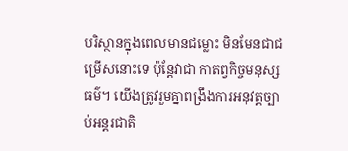បរិស្ថានក្នុងពេលមានជម្លោះ មិនមែនជាជម្រើសនោះទេ ប៉ុន្តែវាជា កាតព្វកិច្ចមនុស្សធម៌។ យើងត្រូវរួមគ្នាពង្រឹងការអនុវត្តច្បាប់អន្តរជាតិ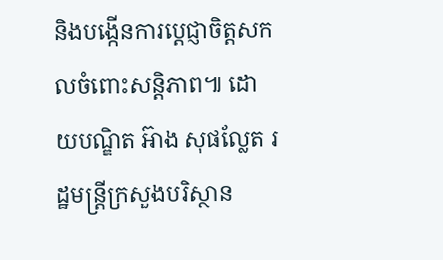និងបង្កើនការប្តេជ្ញាចិត្តសកលចំពោះសន្តិភាព៕ ដោយបណ្ឌិត អ៊ាង សុផល្លែត រដ្ឋមន្ត្រីក្រសួងបរិស្ថាន